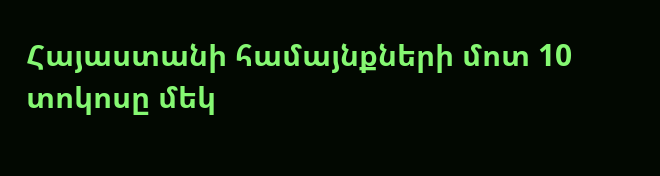Հայաստանի համայնքների մոտ 10 տոկոսը մեկ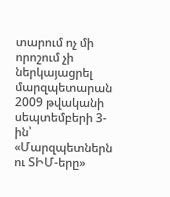տարում ոչ մի որոշում չի ներկայացրել մարզպետարան
2009 թվականի սեպտեմբերի 3-ին՝ «Մարզպետներն ու ՏԻՄ-երը»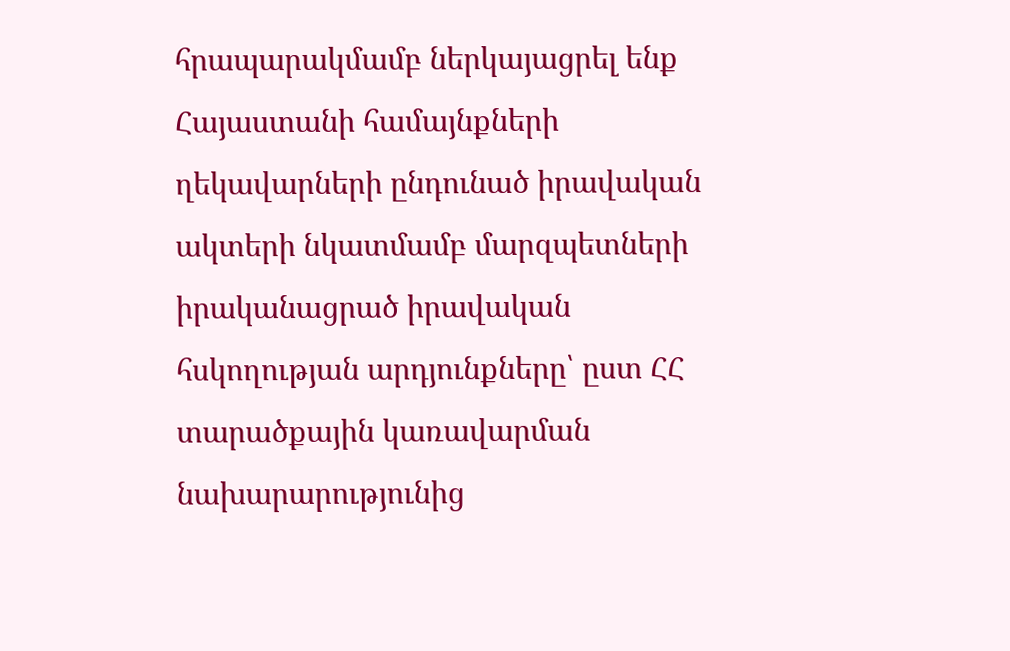հրապարակմամբ ներկայացրել ենք Հայաստանի համայնքների ղեկավարների ընդունած իրավական ակտերի նկատմամբ մարզպետների իրականացրած իրավական հսկողության արդյունքները՝ ըստ ՀՀ տարածքային կառավարման նախարարությունից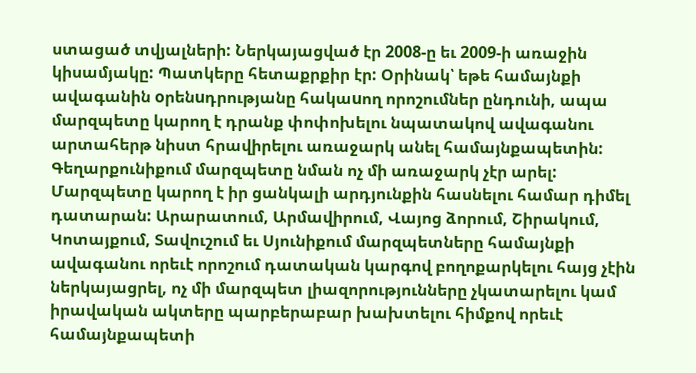ստացած տվյալների: Ներկայացված էր 2008-ը եւ 2009-ի առաջին կիսամյակը: Պատկերը հետաքրքիր էր: Օրինակ՝ եթե համայնքի ավագանին oրենuդրությանը հակաuող որոշումներ ընդունի, ապա մարզպետը կարող է դրանք փոփոխելու նպատակով ավագանու արտահերթ նիստ հրավիրելու առաջարկ անել համայնքապետին: Գեղարքունիքում մարզպետը նման ոչ մի առաջարկ չէր արել: Մարզպետը կարող է իր ցանկալի արդյունքին հասնելու համար դիմել դատարան: Արարատում, Արմավիրում, Վայոց ձորում, Շիրակում, Կոտայքում, Տավուշում եւ Սյունիքում մարզպետները համայնքի ավագանու որեւէ որոշում դատական կարգով բողոքարկելու հայց չէին ներկայացրել, ոչ մի մարզպետ լիազորությունները չկատարելու կամ իրավական ակտերը պարբերաբար խախտելու հիմքով որեւէ համայնքապետի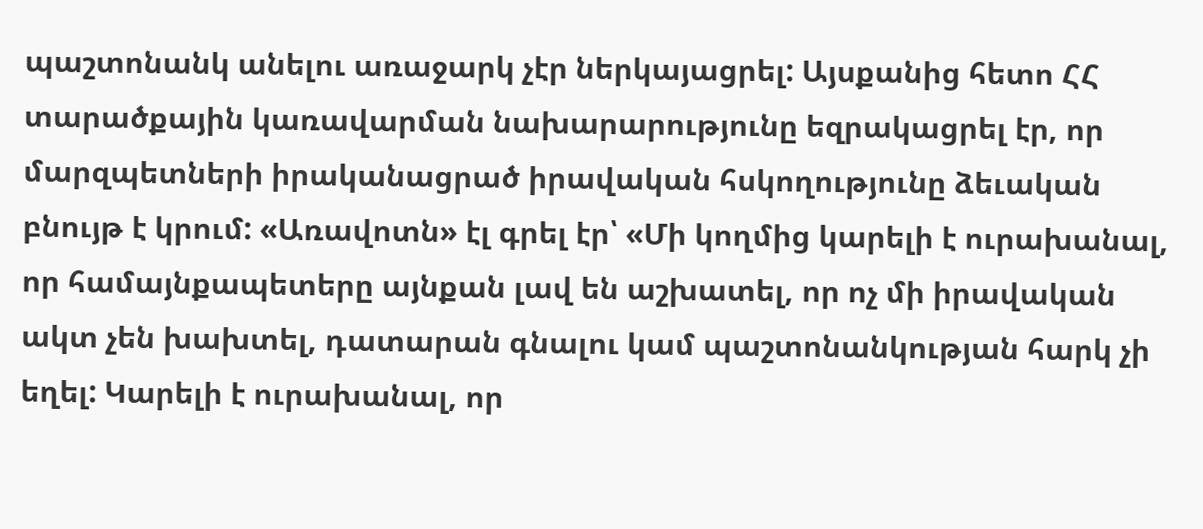պաշտոնանկ անելու առաջարկ չէր ներկայացրել: Այսքանից հետո ՀՀ տարածքային կառավարման նախարարությունը եզրակացրել էր, որ մարզպետների իրականացրած իրավական հսկողությունը ձեւական բնույթ է կրում: «Առավոտն» էլ գրել էր՝ «Մի կողմից կարելի է ուրախանալ, որ համայնքապետերը այնքան լավ են աշխատել, որ ոչ մի իրավական ակտ չեն խախտել, դատարան գնալու կամ պաշտոնանկության հարկ չի եղել: Կարելի է ուրախանալ, որ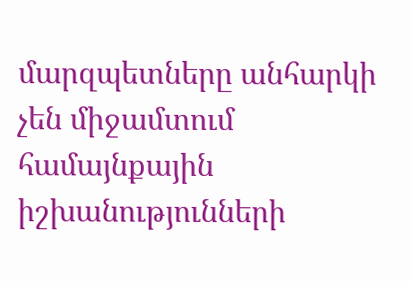մարզպետները անհարկի չեն միջամտում համայնքային իշխանությունների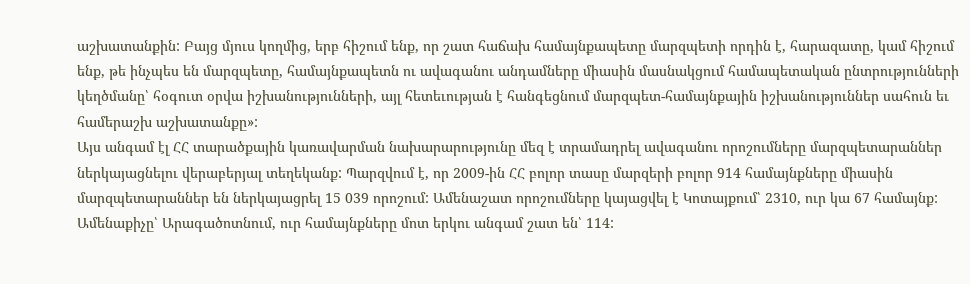աշխատանքին: Բայց մյուս կողմից, երբ հիշում ենք, որ շատ հաճախ համայնքապետը մարզպետի որդին է, հարազատը, կամ հիշում ենք, թե ինչպես են մարզպետը, համայնքապետն ու ավագանու անդամները միասին մասնակցում համապետական ընտրությունների կեղծմանը՝ հօգուտ օրվա իշխանությունների, այլ հետեւության է հանգեցնում մարզպետ-համայնքային իշխանություններ սահուն եւ համերաշխ աշխատանքը»:
Այս անգամ էլ ՀՀ տարածքային կառավարման նախարարությունը մեզ է տրամադրել ավագանու որոշումները մարզպետարաններ ներկայացնելու վերաբերյալ տեղեկանք: Պարզվում է, որ 2009-ին ՀՀ բոլոր տասը մարզերի բոլոր 914 համայնքները միասին մարզպետարաններ են ներկայացրել 15 039 որոշում: Ամենաշատ որոշումները կայացվել է Կոտայքում՝ 2310, ուր կա 67 համայնք: Ամենաքիչը՝ Արագածոտնում, ուր համայնքները մոտ երկու անգամ շատ են՝ 114: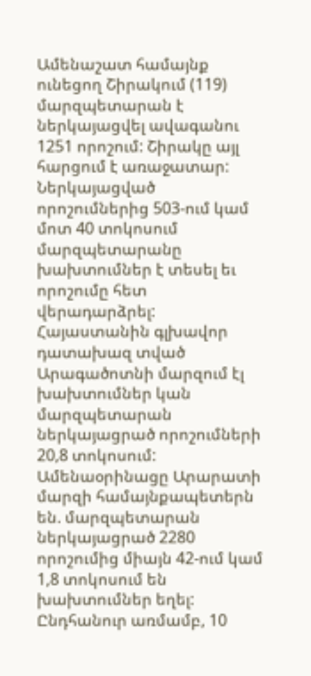Ամենաշատ համայնք ունեցող Շիրակում (119) մարզպետարան է ներկայացվել ավագանու 1251 որոշում: Շիրակը այլ հարցում է առաջատար: Ներկայացված որոշումներից 503-ում կամ մոտ 40 տոկոսում մարզպետարանը խախտումներ է տեսել եւ որոշումը հետ վերադարձրել: Հայաստանին գլխավոր դատախազ տված Արագածոտնի մարզում էլ խախտումներ կան մարզպետարան ներկայացրած որոշումների 20,8 տոկոսում: Ամենաօրինացը Արարատի մարզի համայնքապետերն են. մարզպետարան ներկայացրած 2280 որոշումից միայն 42-ում կամ 1,8 տոկոսում են խախտումներ եղել: Ընդհանուր առմամբ, 10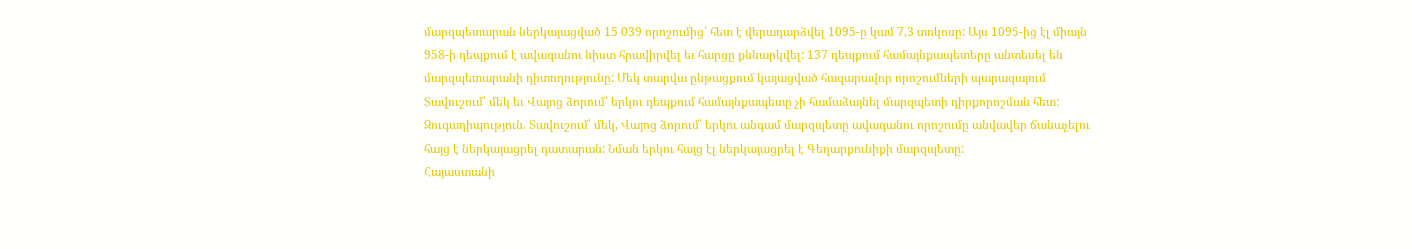մարզպետարան ներկայացված 15 039 որոշումից՝ հետ է վերադարձվել 1095-ը կամ 7,3 տոկոսը: Այս 1095-ից էլ միայն 958-ի դեպքում է ավագանու նիստ հրավիրվել եւ հարցը քննարկվել: 137 դեպքում համայնքապետերը անտեսել են մարզպետարանի դիտողությունը: Մեկ տարվա ընթացքում կայացված հազարավոր որոշումների պարագայում Տավուշում՝ մեկ եւ Վայոց ձորում՝ երկու դեպքում համայնքապետը չի համաձայնել մարզպետի դիրքորոշման հետ: Զուգադիպություն. Տավուշում՝ մեկ, Վայոց ձորում՝ երկու անգամ մարզպետը ավագանու որոշումը անվավեր ճանաչելու հայց է ներկայացրել դատարան: Նման երկու հայց էլ ներկայացրել է Գեղարքունիքի մարզպետը:
Հայաստանի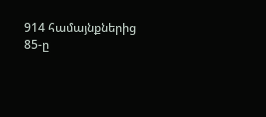914 համայնքներից 85-ը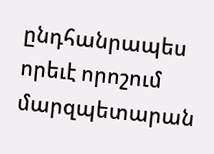ընդհանրապես որեւէ որոշում մարզպետարան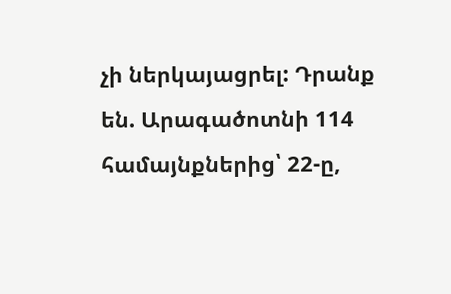չի ներկայացրել: Դրանք են. Արագածոտնի 114 համայնքներից՝ 22-ը,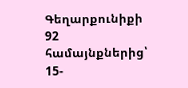Գեղարքունիքի 92 համայնքներից՝ 15-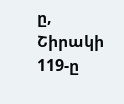ը, Շիրակի 119-ը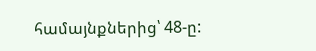համայնքներից՝ 48-ը: